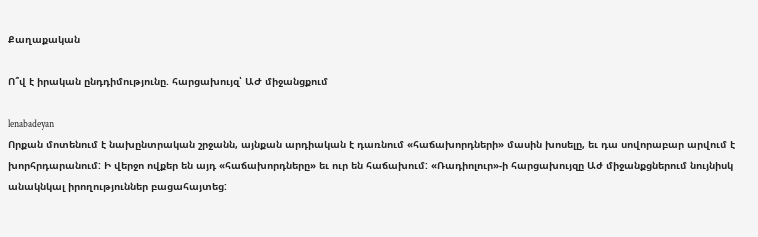Քաղաքական

Ո՞վ է իրական ընդդիմությունը. հարցախույզ՝ ԱԺ միջանցքում

lenabadeyan
Որքան մոտենում է նախընտրական շրջանն, այնքան արդիական է դառնում «հաճախորդների» մասին խոսելը, եւ դա սովորաբար արվում է խորհրդարանում: Ի վերջո ովքեր են այդ «հաճախորդները» եւ ուր են հաճախում: «Ռադիոլուր»-ի հարցախույզը Աժ միջանքցներում նույնիսկ անակնկալ իրողություններ բացահայտեց: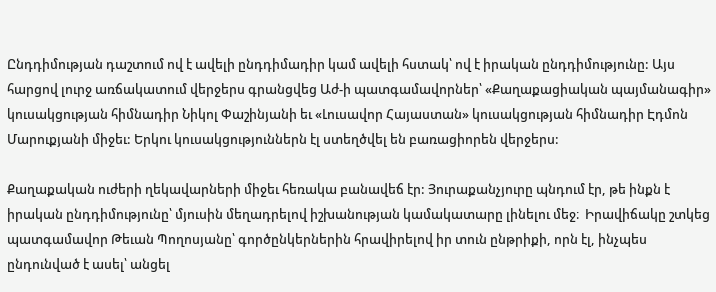Ընդդիմության դաշտում ով է ավելի ընդդիմադիր կամ ավելի հստակ՝ ով է իրական ընդդիմությունը: Այս հարցով լուրջ առճակատում վերջերս գրանցվեց Աժ-ի պատգամավորներ՝ «Քաղաքացիական պայմանագիր» կուսակցության հիմնադիր Նիկոլ Փաշինյանի եւ «Լուսավոր Հայաստան» կուսակցության հիմնադիր Էդմոն Մարուքյանի միջեւ: Երկու կուսակցություններն էլ ստեղծվել են բառացիորեն վերջերս:

Քաղաքական ուժերի ղեկավարների միջեւ հեռակա բանավեճ էր: Յուրաքանչյուրը պնդում էր, թե ինքն է իրական ընդդիմությունը՝ մյուսին մեղադրելով իշխանության կամակատարը լինելու մեջ։  Իրավիճակը շտկեց պատգամավոր Թեւան Պողոսյանը՝ գործընկերներին հրավիրելով իր տուն ընթրիքի, որն էլ, ինչպես ընդունված է ասել՝ անցել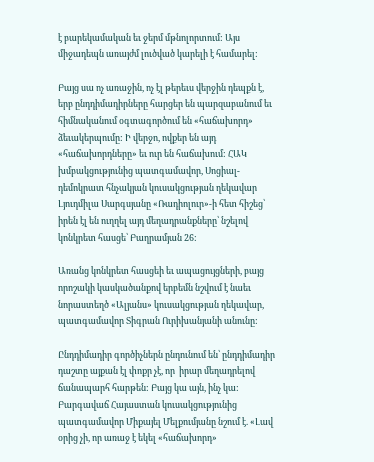է բարեկամական եւ ջերմ մթնոլորտում: Այս միջադեպն առայժմ լուծված կարելի է համարել:

Բայց սա ոչ առաջին, ոչ էլ թերեւս վերջին դեպքն է, երբ ընդդիմադիրները հարցեր են պարզաբանում եւ հիմնականում օգտագործում են «հաճախորդ» ձեւակերպումը: Ի վերջո, ովքեր են այդ «հաճախորդները» եւ ուր են հաճախում: ՀԱԿ խմբակցությունից պատգամավոր, Սոցիալ-դեմոկրատ հնչակյան կուսակցության ղեկավար Լյուդմիլա Սարգսյանը «Ռադիոլուր»-ի հետ հիշեց՝ իրեն էլ են ուղղել այդ մեղադրանքները՝ նշելով կոնկրետ հասցե՝ Բաղրամյան 26:

Առանց կոնկրետ հասցեի եւ ապացույցների, բայց որոշակի կասկածանքով երբեմն նշվում է նաեւ նորաստեղծ «Ալյանս» կուսակցության ղեկավար, պատգամավոր Տիգրան Ուրիխանյանի անունը:

Ընդդիմադիր գործիչներն ընդունում են՝ ընդդիմադիր դաշտը այքան էլ փոքր չէ, որ  իրար մեղադրելով ճանապարհ հարթեն: Բայց կա այն, ինչ կա: Բարգավաճ Հայաստան կուսակցությունից պատգամավոր Միքայել Մելքումյանը նշում է. «Լավ օրից չի, որ առաջ է եկել «հաճախորդ»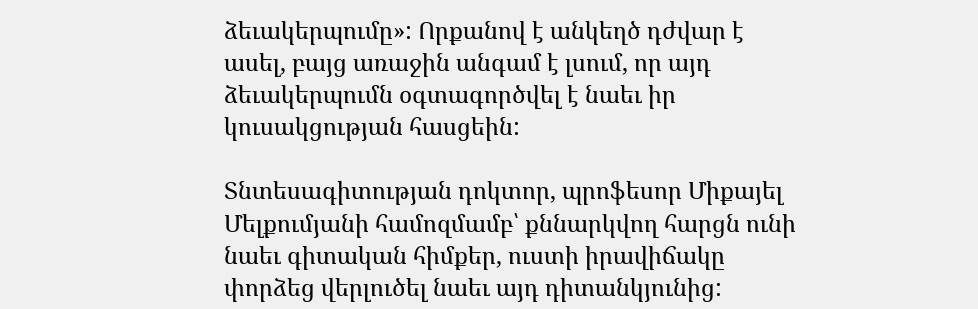ձեւակերպումը»: Որքանով է անկեղծ դժվար է ասել, բայց առաջին անգամ է լսում, որ այդ ձեւակերպումն օգտագործվել է նաեւ իր կուսակցության հասցեին:

Տնտեսագիտության դոկտոր, պրոֆեսոր Միքայել Մելքումյանի համոզմամբ՝ քննարկվող հարցն ունի նաեւ գիտական հիմքեր, ուստի իրավիճակը փորձեց վերլուծել նաեւ այդ դիտանկյունից: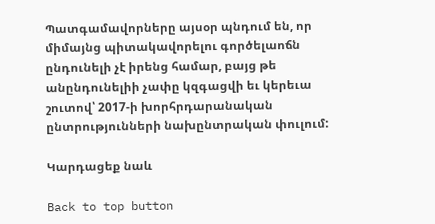Պատգամավորները այսօր պնդում են, որ միմայնց պիտակավորելու գործելաոճն ընդունելի չէ իրենց համար, բայց թե անընդունելիի չափը կզգացվի եւ կերեւա շուտով՝ 2017-ի խորհրդարանական ընտրությունների նախընտրական փուլում:

Կարդացեք նաև

Back to top button